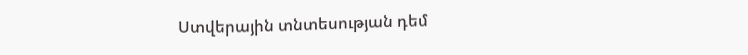Ստվերային տնտեսության դեմ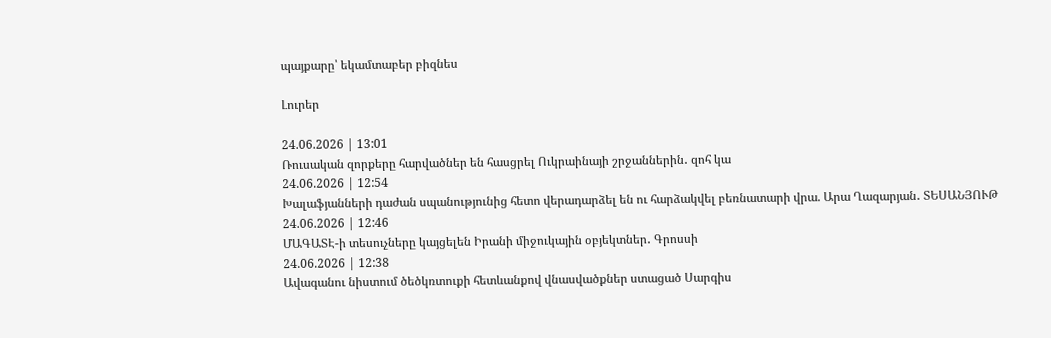պայքարը՝ եկամտաբեր բիզնես

Լուրեր

24.06.2026 | 13:01
Ռուսական զորքերը հարվածներ են հասցրել Ուկրաինայի շրջաններին․ զոհ կա
24.06.2026 | 12:54
Խալաֆյանների դաժան սպանությունից հետո վերադարձել են ու հարձակվել բեռնատարի վրա. Արա Ղազարյան․ ՏԵՍԱՆՅՈՒԹ
24.06.2026 | 12:46
ՄԱԳԱՏԷ-ի տեսուչները կայցելեն Իրանի միջուկային օբյեկտներ․ Գրոսսի
24.06.2026 | 12:38
Ավագանու նիստում ծեծկռտուքի հետևանքով վնասվածքներ ստացած Սարգիս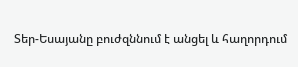Տեր-Եսայանը բուժզննում է անցել և հաղորդում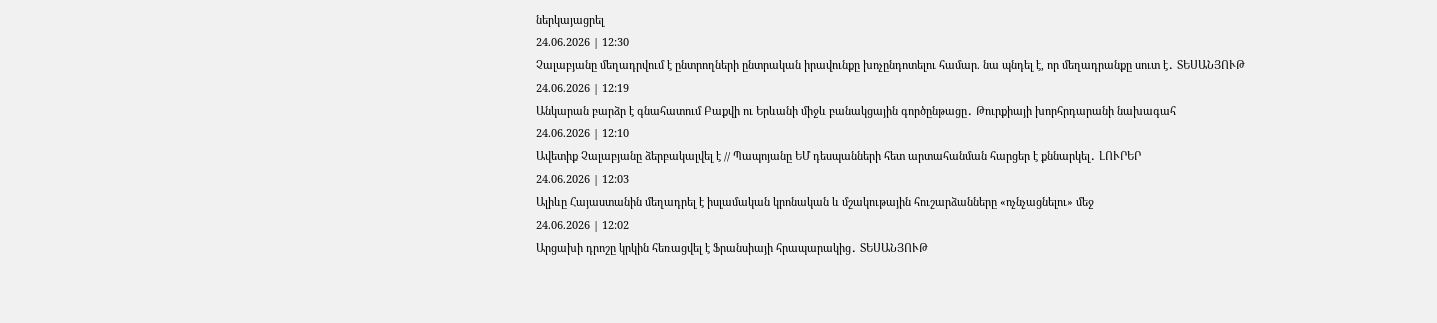ներկայացրել
24.06.2026 | 12:30
Չալաբյանը մեղադրվում է ընտրողների ընտրական իրավունքը խոչընդոտելու համար. նա պնդել է, որ մեղադրանքը սուտ է․ ՏԵՍԱՆՅՈՒԹ
24.06.2026 | 12:19
Անկարան բարձր է գնահատում Բաքվի ու Երևանի միջև բանակցային գործընթացը․ Թուրքիայի խորհրդարանի նախագահ
24.06.2026 | 12:10
Ավետիք Չալաբյանը ձերբակալվել է // Պապոյանը ԵՄ դեսպանների հետ արտահանման հարցեր է քննարկել․ ԼՈՒՐԵՐ
24.06.2026 | 12:03
Ալիևը Հայաստանին մեղադրել է իսլամական կրոնական և մշակութային հուշարձանները «ոչնչացնելու» մեջ
24.06.2026 | 12:02
Արցախի դրոշը կրկին հեռացվել է Ֆրանսիայի հրապարակից․ ՏԵՍԱՆՅՈՒԹ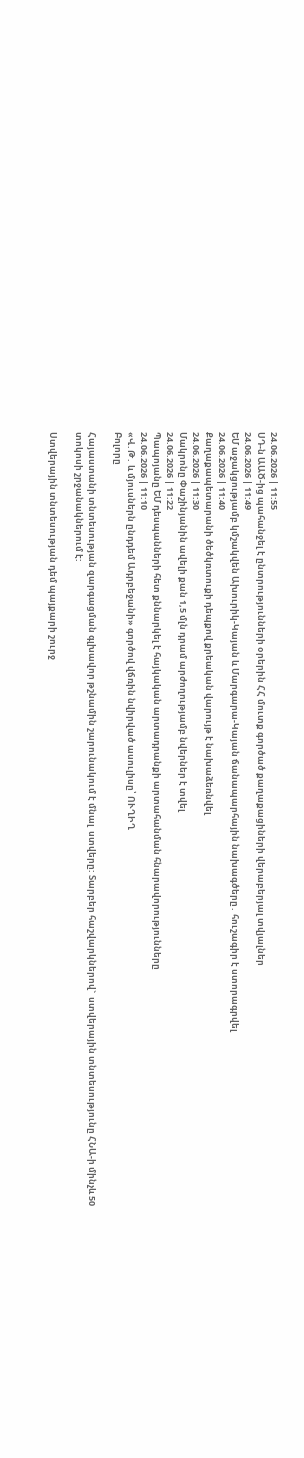24.06.2026 | 11:55
ՍԴ-ն ԱԱԾ-ից պահանջել է ընտրությունների օրերին ՀՀ մուտք գործած քաղաքացիների վերաբերյալ տվյալներ
24.06.2026 | 11:49
ԵՄ աջակցությամբ կմշակվեն Ախուրիկ-Կայան և Մարգարա-Կայան ճանապարհային նախագծերը․ հուշագիր է ստորագրվել
24.06.2026 | 11:40
Քաղաքապետարանի ծեծկռտուքի դեպքով քրեական վարույթ է նախաձեռնվել
24.06.2026 | 11:30
Մակրոնը Փաշինյանին ավելի քան 1,5 մլն դրամ արժողությամբ նվերներ է տվել
24.06.2026 | 11:22
Պապոյանը ԵՄ դեսպանների հետ քննարկել է հայկական արտադրանքի արտահանման հնարավորությունները
24.06.2026 | 11:10
«Վ․Թ․ և մյուսներն ընդդեմ Ադրբեջանի» գործով վճռին նվիրված ասուլիսը՝ ՈՒՂԻՂ
Բոլորը

Հայաստանի տնտեսության զարգացման գլխավոր թշնամին շարունակում է մնալ  ստվերը: Տարբեր հաշվարկներով`  ստվերային տնտեսությունը ՀՆԱ-ի մինչև 50 տոկոսի շրջանակներում է:

Ստվերային տնտեսության դեմ պայքարի շուրջ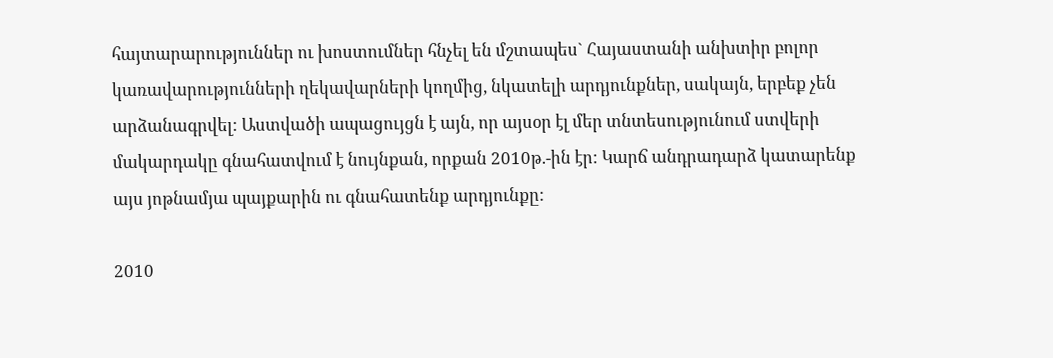հայտարարություններ ու խոստումներ հնչել են մշտապես` Հայաստանի անխտիր բոլոր կառավարությունների ղեկավարների կողմից, նկատելի արդյունքներ, սակայն, երբեք չեն արձանագրվել: Աստվածի ապացույցն է այն, որ այսօր էլ մեր տնտեսությունում ստվերի մակարդակը գնահատվում է նույնքան, որքան 2010թ.-ին էր: Կարճ անդրադարձ կատարենք այս յոթնամյա պայքարին ու գնահատենք արդյունքը:

2010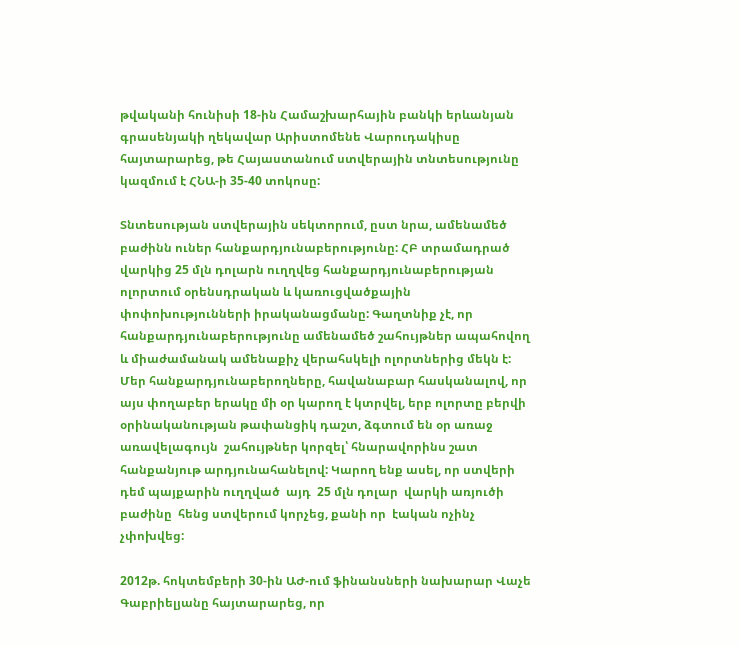թվականի հունիսի 18-ին Համաշխարհային բանկի երևանյան գրասենյակի ղեկավար Արիստոմենե Վարուդակիսը հայտարարեց, թե Հայաստանում ստվերային տնտեսությունը կազմում է ՀՆԱ-ի 35-40 տոկոսը:

Տնտեսության ստվերային սեկտորում, ըստ նրա, ամենամեծ բաժինն ուներ հանքարդյունաբերությունը: ՀԲ տրամադրած վարկից 25 մլն դոլարն ուղղվեց հանքարդյունաբերության ոլորտում օրենսդրական և կառուցվածքային փոփոխությունների իրականացմանը: Գաղտնիք չէ, որ հանքարդյունաբերությունը ամենամեծ շահույթներ ապահովող և միաժամանակ ամենաքիչ վերահսկելի ոլորտներից մեկն է: Մեր հանքարդյունաբերողները, հավանաբար հասկանալով, որ այս փողաբեր երակը մի օր կարող է կտրվել, երբ ոլորտը բերվի օրինականության թափանցիկ դաշտ, ձգտում են օր առաջ առավելագույն  շահույթներ կորզել՝ հնարավորինս շատ հանքանյութ արդյունահանելով: Կարող ենք ասել, որ ստվերի դեմ պայքարին ուղղված  այդ  25 մլն դոլար  վարկի առյուծի բաժինը  հենց ստվերում կորչեց, քանի որ  էական ոչինչ չփոխվեց:

2012թ. հոկտեմբերի 30-ին ԱԺ-ում ֆինանսների նախարար Վաչե Գաբրիելյանը հայտարարեց, որ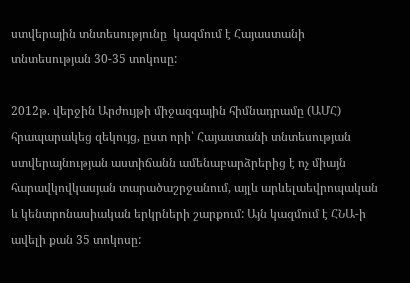ստվերային տնտեսությունը  կազմում է Հայաստանի տնտեսության 30-35 տոկոսը:

2012թ. վերջին Արժույթի միջազգային հիմնադրամը (ԱՄՀ) հրապարակեց զեկույց, ըստ որի՝ Հայաստանի տնտեսության ստվերայնության աստիճանն ամենաբարձրերից է ոչ միայն հարավկովկասյան տարածաշրջանում, այլև արևելաեվրոպական և կենտրոնասիական երկրների շարքում: Այն կազմում է ՀՆԱ-ի ավելի քան 35 տոկոսը: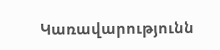Կառավարությունն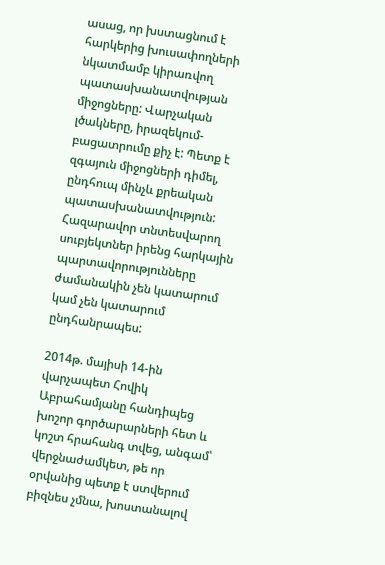ասաց, որ խստացնում է հարկերից խուսափողների նկատմամբ կիրառվող պատասխանատվության միջոցները: Վարչական լծակները, իրազեկում-բացատրումը քիչ է: Պետք է զգայուն միջոցների դիմել, ընդհուպ մինչև քրեական պատասխանատվություն: Հազարավոր տնտեսվարող սուբյեկտներ իրենց հարկային պարտավորությունները ժամանակին չեն կատարում կամ չեն կատարում ընդհանրապես:

2014թ. մայիսի 14-ին վարչապետ Հովիկ Աբրահամյանը հանդիպեց խոշոր գործարարների հետ և կոշտ հրահանգ տվեց, անգամ՝ վերջնաժամկետ, թե որ օրվանից պետք է ստվերում բիզնես չմնա, խոստանալով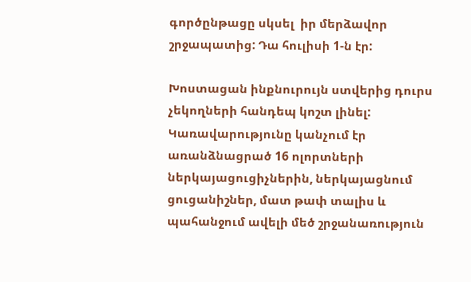գործընթացը սկսել  իր մերձավոր շրջապատից: Դա հուլիսի 1-ն էր:

Խոստացան ինքնուրույն ստվերից դուրս չեկողների հանդեպ կոշտ լինել: Կառավարությունը կանչում էր առանձնացրած 16 ոլորտների ներկայացուցիչներին, ներկայացնում ցուցանիշներ, մատ թափ տալիս և պահանջում ավելի մեծ շրջանառություն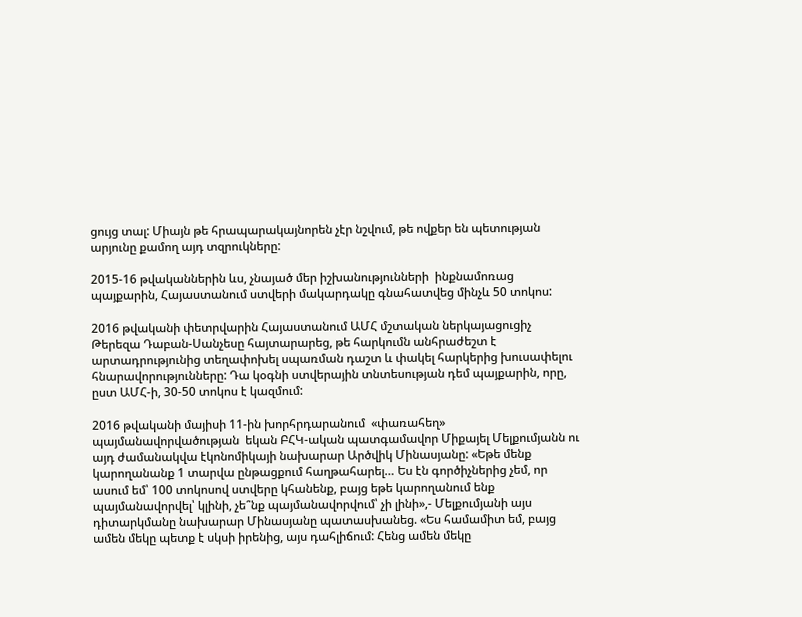ցույց տալ: Միայն թե հրապարակայնորեն չէր նշվում, թե ովքեր են պետության արյունը քամող այդ տզրուկները:

2015-16 թվականներին ևս, չնայած մեր իշխանությունների  ինքնամոռաց  պայքարին, Հայաստանում ստվերի մակարդակը գնահատվեց մինչև 50 տոկոս:

2016 թվականի փետրվարին Հայաստանում ԱՄՀ մշտական ներկայացուցիչ Թերեզա Դաբան-Սանչեսը հայտարարեց, թե հարկումն անհրաժեշտ է արտադրությունից տեղափոխել սպառման դաշտ և փակել հարկերից խուսափելու հնարավորությունները: Դա կօգնի ստվերային տնտեսության դեմ պայքարին, որը, ըստ ԱՄՀ-ի, 30-50 տոկոս է կազմում:

2016 թվականի մայիսի 11-ին խորհրդարանում  «փառահեղ» պայմանավորվածության  եկան ԲՀԿ-ական պատգամավոր Միքայել Մելքումյանն ու այդ ժամանակվա էկոնոմիկայի նախարար Արծվիկ Մինասյանը: «Եթե մենք կարողանանք 1 տարվա ընթացքում հաղթահարել… Ես էն գործիչներից չեմ, որ ասում եմ՝ 100 տոկոսով ստվերը կհանենք, բայց եթե կարողանում ենք պայմանավորվել՝ կլինի, չե՞նք պայմանավորվում՝ չի լինի»,- Մելքումյանի այս դիտարկմանը նախարար Մինասյանը պատասխանեց. «Ես համամիտ եմ, բայց ամեն մեկը պետք է սկսի իրենից, այս դահլիճում: Հենց ամեն մեկը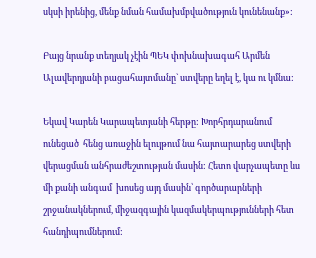սկսի իրենից, մենք նման համախմբվածություն կունենանք»:

Բայց նրանք տեղյակ չէին ՊԵԿ փոխնախագահ Արմեն Ալավերդյանի բացահայտմանը` ստվերը եղել է, կա ու կմնա:

Եկավ Կարեն Կարապետյանի հերթը: Խորհրդարանում ունեցած  հենց առաջին ելույթում նա հայտարարեց ստվերի վերացման անհրաժեշտության մասին: Հետո վարչապետը ևս մի քանի անգամ  խոսեց այդ մասին՝ գործարարների շրջանակներում, միջազգային կազմակերպությունների հետ հանդիպումներում: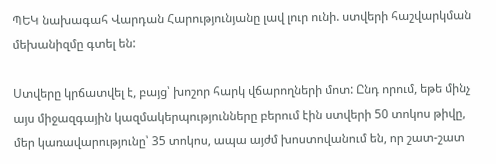ՊԵԿ նախագահ Վարդան Հարությունյանը լավ լուր ունի. ստվերի հաշվարկման մեխանիզմը գտել են:

Ստվերը կրճատվել է, բայց՝ խոշոր հարկ վճարողների մոտ: Ընդ որում, եթե մինչ այս միջազգային կազմակերպությունները բերում էին ստվերի 50 տոկոս թիվը, մեր կառավարությունը՝ 35 տոկոս, ապա այժմ խոստովանում են, որ շատ-շատ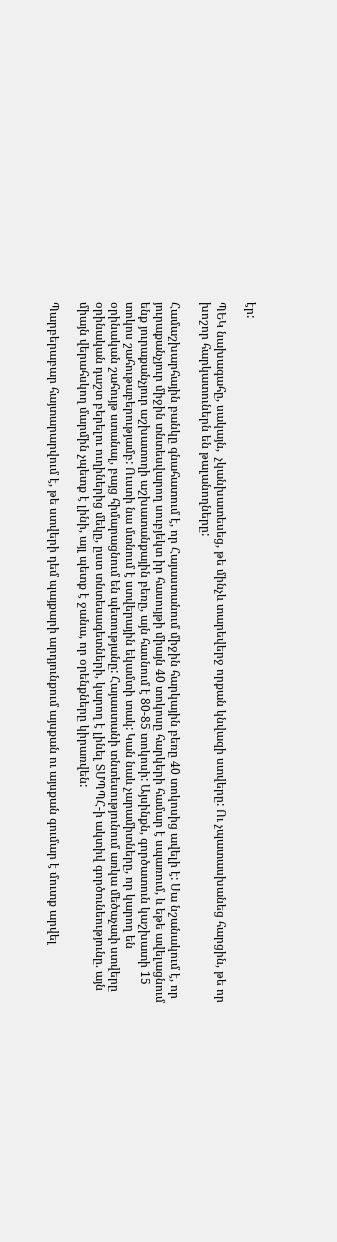էր:

ՊԵԿ նախագահը, սակայն,  չկանխատեսեց, թե մինչև տարեվերջ որքան կնվազի ստվերը: Ու չպատասխանեց հարցին, թե որ խոշոր հարկատուներն են թալանողները:

Համաշխարհային բանկը գնահատում է, որ Հայաստանում միջին հարկային բեռը 40 տոկոսից ավելի է: Սա նշանակում է, որ յուրաքանչյուր միջին տնտեսվարող սուբյեկտ իր հասույթի միայն 40 տոկոսը հարկերի համար է սպառում, և եթե ավելացնում ենք յուրաքանչյուր աշխատողի աշխատանքային բեռը, այն հասնում է 80-85 տոկոսի: Այսինքն, գործատուն կաշխատի 15 տոկոս շահութաբերությամբ: Ուստի նա մտնում է ստվերային եկամտի տակ: Կան նաև չարամիտները, որ կարող են օրինական շահույթ ստանալ, բայց հիմարացնում են պետությանը: Հայաստանի տնտեսությունում առկա մեծաչափ ստվերը օրինական դաշտ բերելու ուղիներից մեկը, ըստ տնտեսագետների, կարող է լինել ՏՄՊՊՀ-ի ակտիվ գործունեությունը. այն միայն վերահսկող մարմին չպետք է լինի, այլ պետք է ջանա, որ օրենքները կիրառվեն:

Պարբերաբար հայտարարվում է, թե ստվերի դեմ պայքարի արդյունքում այսքան ու այսքան գումար է մուտք արվել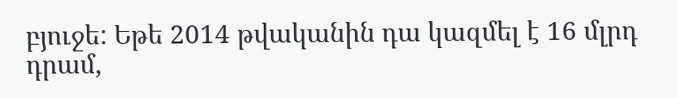բյուջե: Եթե 2014 թվականին դա կազմել է 16 մլրդ դրամ,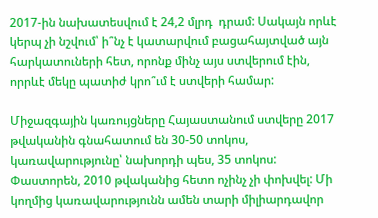2017-ին նախատեսվում է 24,2 մլրդ  դրամ: Սակայն որևէ կերպ չի նշվում՝ ի՞նչ է կատարվում բացահայտված այն հարկատուների հետ, որոնք մինչ այս ստվերում էին, որրևէ մեկը պատիժ կրո՞ւմ է ստվերի համար:

Միջազգային կառույցները Հայաստանում ստվերը 2017 թվականին գնահատում են 30-50 տոկոս, կառավարությունը՝ նախորդի պես, 35 տոկոս: Փաստորեն, 2010 թվականից հետո ոչինչ չի փոխվել: Մի կողմից կառավարությունն ամեն տարի միլիարդավոր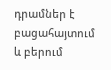դրամներ է բացահայտում և բերում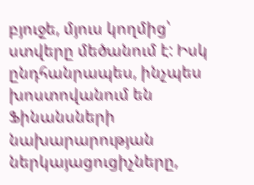բյուջե, մյուս կողմից՝ ստվերը մեծանում է: Իսկ ընդհանրապես, ինչպես խոստովանում են Ֆինանսների նախարարության ներկայացուցիչները,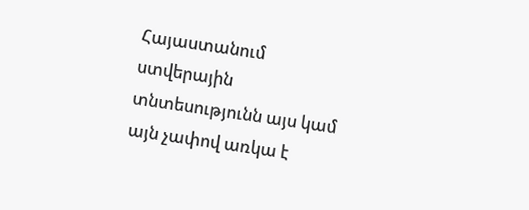Հայաստանում ստվերային տնտեսությունն այս կամ այն չափով առկա է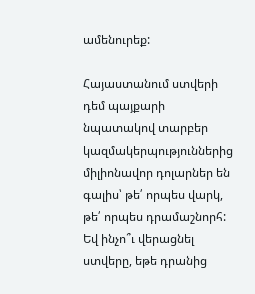ամենուրեք:

Հայաստանում ստվերի դեմ պայքարի նպատակով տարբեր կազմակերպություններից  միլիոնավոր դոլարներ են գալիս՝ թե՛ որպես վարկ, թե՛ որպես դրամաշնորհ: Եվ ինչո՞ւ վերացնել ստվերը, եթե դրանից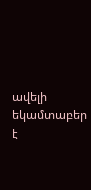ավելի եկամտաբեր է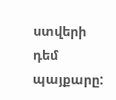ստվերի դեմ պայքարը: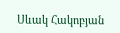Սևակ Հակոբյան